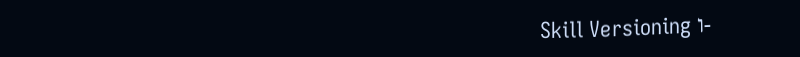Skill Versioning ו-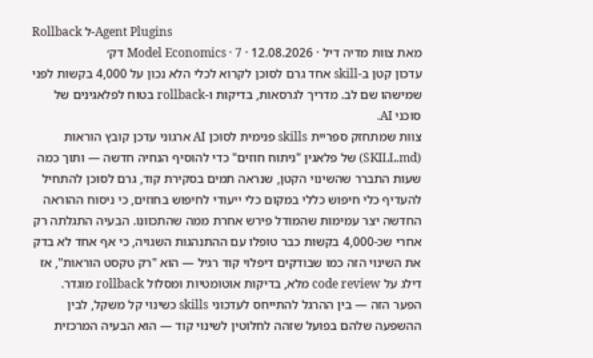Rollback ל-Agent Plugins
מאת צוות מדיה דיל · 12.08.2026 · Model Economics · 7 דק׳
עדכון קטן ב-skill אחד גרם לסוכן לקרוא לכלי הלא נכון על 4,000 בקשות לפני שמישהו שם לב. מדריך לגרסאות, בדיקות ו-rollback בטוח לפלאגינים של סוכני AI.
צוות שמתחזק ספריית skills פנימית לסוכן AI ארגוני עדכן קובץ הוראות (SKILL.md) של פלאגין "ניתוח חוזים" כדי להוסיף הנחיה חדשה — ותוך כמה שעות התברר שהשינוי הקטן, שנראה תמים בסקירת קוד, גרם לסוכן להתחיל להעדיף כלי חיפוש כללי במקום כלי ייעודי לחיפוש בחוזים, כי ניסוח ההוראה החדשה יצר עמימות שהמודל פירש אחרת ממה שהתכוונו. הבעיה התגלתה רק אחרי שכ-4,000 בקשות כבר טופלו עם ההתנהגות השגויה, כי אף אחד לא בדק את השינוי הזה כמו שבודקים דיפלוי קוד רגיל — הוא "רק טקסט הוראות", אז דילג על code review מלא, בדיקות אוטומטיות ומסלול rollback מוגדר. הפער הזה — בין ההרגל להתייחס לעדכוני skills כשינוי קל משקל, לבין ההשפעה שלהם בפועל שזהה לחלוטין לשינוי קוד — הוא הבעיה המרכזית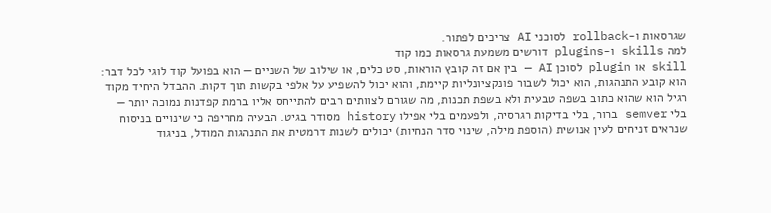שגרסאות ו-rollback לסוכני AI צריכים לפתור.
למה skills ו-plugins דורשים משמעת גרסאות כמו קוד
skill או plugin לסוכן AI — בין אם זה קובץ הוראות, סט כלים, או שילוב של השניים — הוא בפועל קוד לוגי לכל דבר: הוא קובע התנהגות, הוא יכול לשבור פונקציונליות קיימת, והוא יכול להשפיע על אלפי בקשות תוך דקות. ההבדל היחיד מקוד רגיל הוא שהוא כתוב בשפה טבעית ולא בשפת תכנות, מה שגורם לצוותים רבים להתייחס אליו ברמת קפדנות נמוכה יותר — בלי semver ברור, בלי בדיקות רגרסיה, ולפעמים בלי אפילו history מסודר בגיט. הבעיה מחריפה כי שינויים בניסוח שנראים זניחים לעין אנושית (הוספת מילה, שינוי סדר הנחיות) יכולים לשנות דרמטית את התנהגות המודל, בניגוד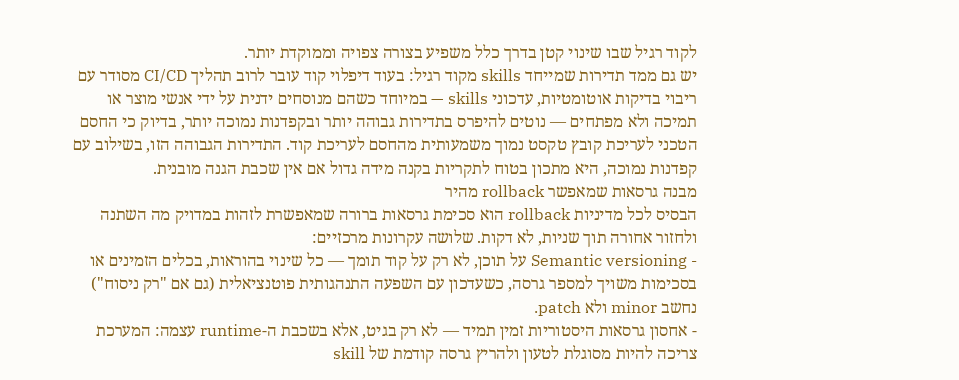לקוד רגיל שבו שינוי קטן בדרך כלל משפיע בצורה צפויה וממוקדת יותר.
יש גם ממד תדירות שמייחד skills מקוד רגיל: בעוד דיפלוי קוד עובר לרוב תהליך CI/CD מסודר עם ריבוי בדיקות אוטומטיות, עדכוני skills — במיוחד כשהם מנוסחים ידנית על ידי אנשי מוצר או תמיכה ולא מפתחים — נוטים להיפרס בתדירות גבוהה יותר ובקפדנות נמוכה יותר, בדיוק כי החסם הטכני לעריכת קובץ טקסט נמוך משמעותית מהחסם לעריכת קוד. התדירות הגבוהה הזו, בשילוב עם קפדנות נמוכה, היא מתכון בטוח לתקריות בקנה מידה גדול אם אין שכבת הגנה מובנית.
מבנה גרסאות שמאפשר rollback מהיר
הבסיס לכל מדיניות rollback הוא סכימת גרסאות ברורה שמאפשרת לזהות במדויק מה השתנה ולחזור אחורה תוך שניות, לא דקות. שלושה עקרונות מרכזיים:
- Semantic versioning על תוכן, לא רק על קוד תומך — כל שינוי בהוראות, בכלים הזמינים או בסכימות משויך למספר גרסה, כשעדכון עם השפעה התנהגותית פוטנציאלית (גם אם "רק ניסוח") נחשב minor ולא patch.
- אחסון גרסאות היסטוריות זמין תמיד — לא רק בגיט, אלא בשכבת ה-runtime עצמה: המערכת צריכה להיות מסוגלת לטעון ולהריץ גרסה קודמת של skill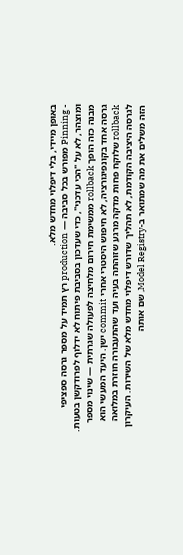באופן מיידי, בלי דיפלוי מחדש מלא.
- Pinning מפורש בכל סביבה — production רץ תמיד על מספר גרסה ספציפי ומוצהר, לא על "הכי עדכני", כדי שעדכון בסביבת פיתוח לא ידלוף לפרודקשן בטעות.
מבנה כזה הופך rollback ממשימת חירום מלחיצה לפעולה שגרתית — שינוי מספר גרסה אחד בקונפיגורציה, לא חיפוש היסטרי אחרי commit ישן. היעד המעשי הוא rollback שלוקח פחות מדקה מרגע שזוהתה בעיה ועד שהתעבורה חוזרת במלואה לגרסה היציבה הקודמת, לא תהליך שדורש דיפלוי מחדש מלא של השירות. העיקרון הזה משלים את מה שמתואר ב-Model Registry, שם אותה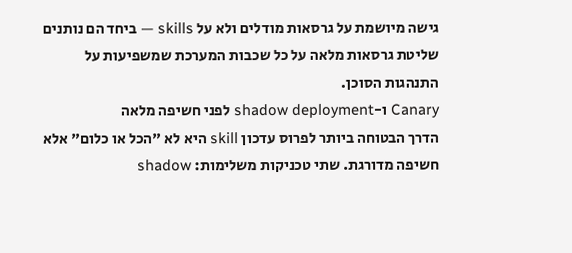גישה מיושמת על גרסאות מודלים ולא על skills — ביחד הם נותנים שליטת גרסאות מלאה על כל שכבות המערכת שמשפיעות על התנהגות הסוכן.
Canary ו-shadow deployment לפני חשיפה מלאה
הדרך הבטוחה ביותר לפרוס עדכון skill היא לא "הכל או כלום" אלא חשיפה מדורגת. שתי טכניקות משלימות: shadow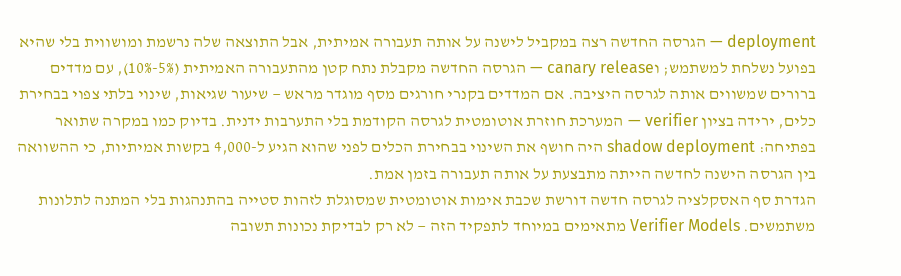deployment — הגרסה החדשה רצה במקביל לישנה על אותה תעבורה אמיתית, אבל התוצאה שלה נרשמת ומושווית בלי שהיא בפועל נשלחת למשתמש; וcanary release — הגרסה החדשה מקבלת נתח קטן מהתעבורה האמיתית (5%-10%), עם מדדים ברורים שמשווים אותה לגרסה היציבה. אם המדדים בקנרי חורגים מסף מוגדר מראש — שיעור שגיאות, שינוי בלתי צפוי בבחירת כלים, ירידה בציון verifier — המערכת חוזרת אוטומטית לגרסה הקודמת בלי התערבות ידנית. בדיוק כמו במקרה שתואר בפתיחה: shadow deployment היה חושף את השינוי בבחירת הכלים לפני שהוא הגיע ל-4,000 בקשות אמיתיות, כי ההשוואה בין הגרסה הישנה לחדשה הייתה מתבצעת על אותה תעבורה בזמן אמת.
הגדרת סף האסקלציה לגרסה חדשה דורשת שכבת אימות אוטומטית שמסוגלת לזהות סטייה בהתנהגות בלי המתנה לתלונות משתמשים. Verifier Models מתאימים במיוחד לתפקיד הזה — לא רק לבדיקת נכונות תשובה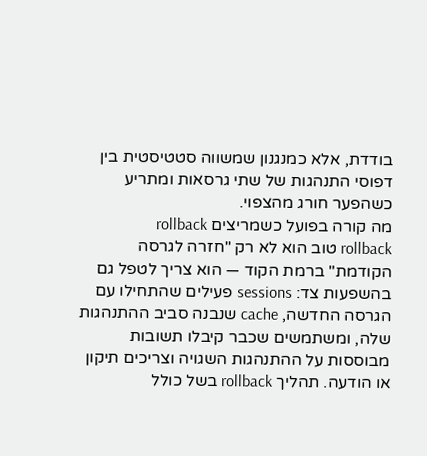בודדת, אלא כמנגנון שמשווה סטטיסטית בין דפוסי התנהגות של שתי גרסאות ומתריע כשהפער חורג מהצפוי.
מה קורה בפועל כשמריצים rollback
rollback טוב הוא לא רק "חזרה לגרסה הקודמת" ברמת הקוד — הוא צריך לטפל גם בהשפעות צד: sessions פעילים שהתחילו עם הגרסה החדשה, cache שנבנה סביב ההתנהגות שלה, ומשתמשים שכבר קיבלו תשובות מבוססות על ההתנהגות השגויה וצריכים תיקון או הודעה. תהליך rollback בשל כולל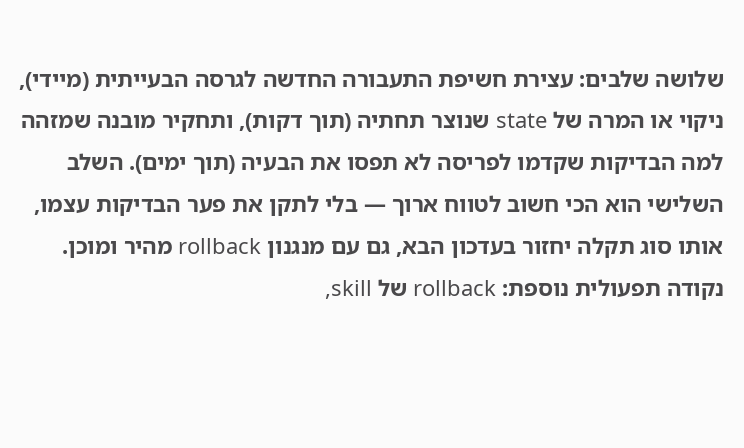שלושה שלבים: עצירת חשיפת התעבורה החדשה לגרסה הבעייתית (מיידי), ניקוי או המרה של state שנוצר תחתיה (תוך דקות), ותחקיר מובנה שמזהה למה הבדיקות שקדמו לפריסה לא תפסו את הבעיה (תוך ימים). השלב השלישי הוא הכי חשוב לטווח ארוך — בלי לתקן את פער הבדיקות עצמו, אותו סוג תקלה יחזור בעדכון הבא, גם עם מנגנון rollback מהיר ומוכן.
נקודה תפעולית נוספת: rollback של skill,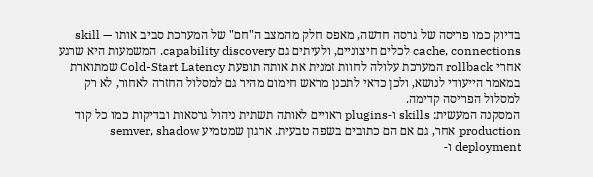בדיוק כמו פריסה של גרסה חדשה, מאפס חלק מהמצב ה"חם" של המערכת סביב אותו skill — cache, connections לכלים חיצוניים, ולעיתים גם capability discovery. המשמעות היא שרגע אחרי rollback המערכת עלולה לחוות זמנית את אותה תופעת Cold-Start Latency שמתוארת במאמר הייעודי לנושא, ולכן כדאי לתכנן מראש חימום מהיר גם למסלול החזרה לאחור, לא רק למסלול הפריסה קדימה.
המסקנה המעשית: skills ו-plugins ראויים לאותה תשתית ניהול גרסאות ובדיקות כמו כל קוד production אחר, גם אם הם כתובים בשפה טבעית. ארגון שמטמיע semver, shadow deployment ו-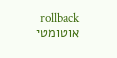rollback אוטומטי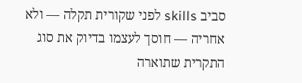סביב skills לפני שקורית תקלה — ולא אחריה — חוסך לעצמו בדיוק את סוג התקרית שתוארה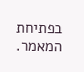בפתיחת המאמר.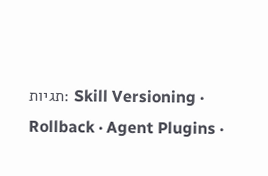תגיות: Skill Versioning · Rollback · Agent Plugins ·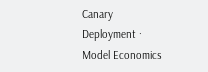Canary Deployment · Model Economics